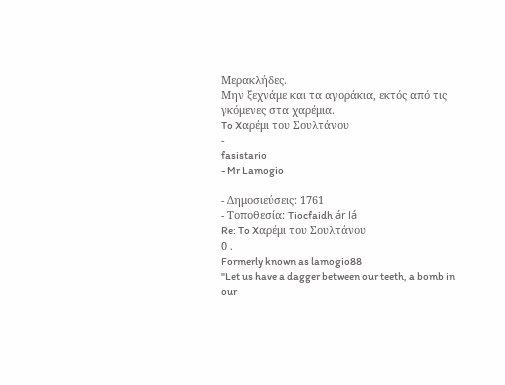Μερακλήδες.
Μην ξεχνάμε και τα αγοράκια, εκτός από τις γκόμενες στα χαρέμια.
To Xαρέμι του Σουλτάνου
-
fasistario
- Mr Lamogio

- Δημοσιεύσεις: 1761
- Τοποθεσία: Tiocfaidh ár lá
Re: To Xαρέμι του Σουλτάνου
0 .
Formerly known as lamogio88
"Let us have a dagger between our teeth, a bomb in our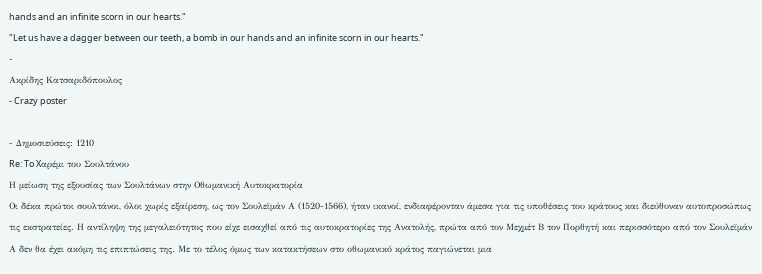hands and an infinite scorn in our hearts."
"Let us have a dagger between our teeth, a bomb in our hands and an infinite scorn in our hearts."
-
Ακρίδης Κατσαριδόπουλος
- Crazy poster

- Δημοσιεύσεις: 1210
Re: To Xαρέμι του Σουλτάνου
Η μείωση της εξουσίας των Σουλτάνων στην Οθωμανική Αυτοκρατορία
Οι δέκα πρώτοι σουλτάνοι, όλοι χωρίς εξαίρεση, ως τον Σουλεϊμάν Α (1520-1566), ήταν ικανοί, ενδιαφέρονταν άμεσα για τις υποθέσεις του κράτους και διεύθυναν αυτοπροσώπως τις εκστρατείες. Η αντίληψη της μεγαλειότητος που είχε εισαχθεί από τις αυτοκρατορίες της Ανατολής, πρώτα από τον Μεχμέτ Β τον Πορθητή και περισσότερο από τον Σουλεϊμάν Α δεν θα έχει ακόμη τις επιπτώσεις της. Με το τέλος όμως των κατακτήσεων στο οθωμανικό κράτος παγιώνεται μια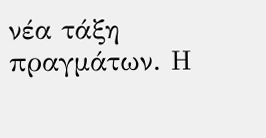νέα τάξη πραγμάτων. Η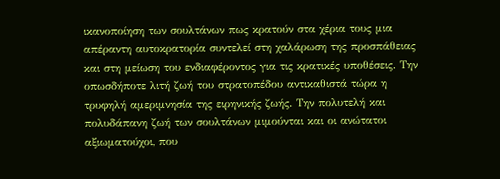ικανοποίηση των σουλτάνων πως κρατούν στα χέρια τους μια απέραντη αυτοκρατορία συντελεί στη χαλάρωση της προσπάθειας και στη μείωση του ενδιαφέροντος για τις κρατικές υποθέσεις. Την οπωσδήποτε λιτή ζωή του στρατοπέδου αντικαθιστά τώρα η τρυφηλή αμεριμνησία της ειρηνικής ζωής. Την πολυτελή και πολυδάπανη ζωή των σουλτάνων μιμούνται και οι ανώτατοι αξιωματούχοι, που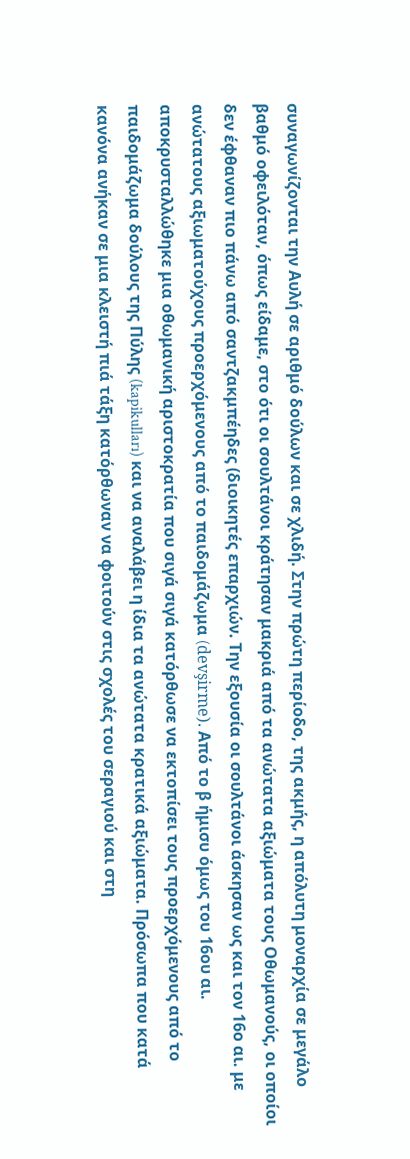συναγωνίζονται την Αυλή σε αριθμό δούλων και σε χλιδή. Στην πρώτη περίοδο, της ακμής, η απόλυτη μοναρχία σε μεγάλο βαθμό οφειλόταν, όπως είδαμε, στο ότι οι σουλτάνοι κράτησαν μακριά από τα ανώτατα αξιώματα τους Οθωμανούς, οι οποίοι δεν έφθαναν πιο πάνω από σαντζακμπέηδες (διοικητές επαρχιών. Την εξουσία οι σουλτάνοι άσκησαν ως και τον 16ο αι. με ανώτατους αξιωματούχους προερχόμενους από το παιδομάζωμα (devşirme). Από το β ήμισυ όμως του 16ου αι. αποκρυσταλλώθηκε μια οθωμανική αριστοκρατία που σιγά σιγά κατόρθωσε να εκτοπίσει τους προερχόμενους από το παιδομάζωμα δούλους της Πύλης (kapikulları) και να αναλάβει η ίδια τα ανώτατα κρατικά αξιώματα. Πρόσωπα που κατά κανόνα ανήκαν σε μια κλειστή πιά τάξη κατόρθωναν να φοιτούν στις σχολές του σεραγιού και στη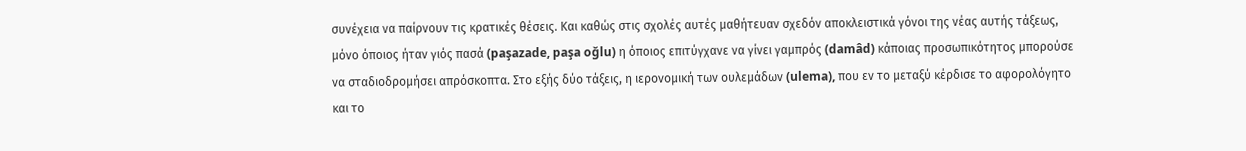συνέχεια να παίρνουν τις κρατικές θέσεις. Και καθώς στις σχολές αυτές μαθήτευαν σχεδόν αποκλειστικά γόνοι της νέας αυτής τάξεως, μόνο όποιος ήταν γιός πασά (paşazade, paşa oğlu) η όποιος επιτύγχανε να γίνει γαμπρός (damâd) κάποιας προσωπικότητος μπορούσε να σταδιοδρομήσει απρόσκοπτα. Στο εξής δύο τάξεις, η ιερονομική των ουλεμάδων (ulema), που εν το μεταξύ κέρδισε το αφορολόγητο και το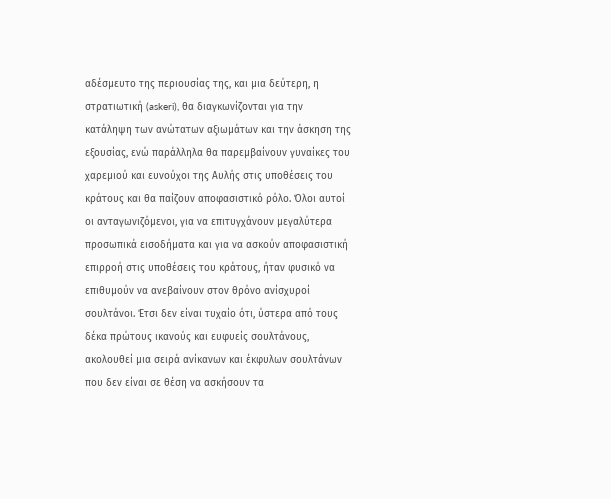αδέσμευτο της περιουσίας της, και μια δεύτερη, η στρατιωτική (askeri), θα διαγκωνίζονται για την κατάληψη των ανώτατων αξιωμάτων και την άσκηση της εξουσίας, ενώ παράλληλα θα παρεμβαίνουν γυναίκες του χαρεμιού και ευνούχοι της Αυλής στις υποθέσεις του κράτους και θα παίζουν αποφασιστικό ρόλο. Όλοι αυτοί οι ανταγωνιζόμενοι, για να επιτυγχάνουν μεγαλύτερα προσωπικά εισοδήματα και για να ασκούν αποφασιστική επιρροή στις υποθέσεις του κράτους, ήταν φυσικό να επιθυμούν να ανεβαίνουν στον θρόνο ανίσχυροί σουλτάνοι. Έτσι δεν είναι τυχαίο ότι, ύστερα από τους δέκα πρώτους ικανούς και ευφυείς σουλτάνους, ακολουθεί μια σειρά ανίκανων και έκφυλων σουλτάνων που δεν είναι σε θέση να ασκήσουν τα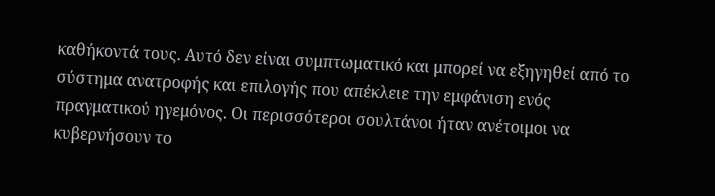καθήκοντά τους. Αυτό δεν είναι συμπτωματικό και μπορεί να εξηγηθεί από το σύστημα ανατροφής και επιλογής που απέκλειε την εμφάνιση ενός πραγματικού ηγεμόνος. Οι περισσότεροι σουλτάνοι ήταν ανέτοιμοι να κυβερνήσουν το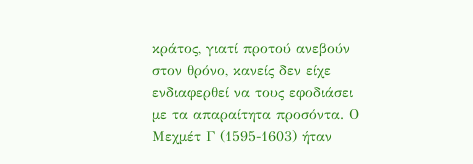κράτος, γιατί προτού ανεβούν στον θρόνο, κανείς δεν είχε ενδιαφερθεί να τους εφοδιάσει με τα απαραίτητα προσόντα. Ο Μεχμέτ Γ (1595-1603) ήταν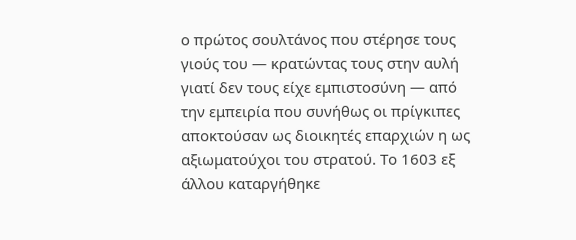ο πρώτος σουλτάνος που στέρησε τους γιούς του — κρατώντας τους στην αυλή γιατί δεν τους είχε εμπιστοσύνη — από την εμπειρία που συνήθως οι πρίγκιπες αποκτούσαν ως διοικητές επαρχιών η ως αξιωματούχοι του στρατού. Το 1603 εξ άλλου καταργήθηκε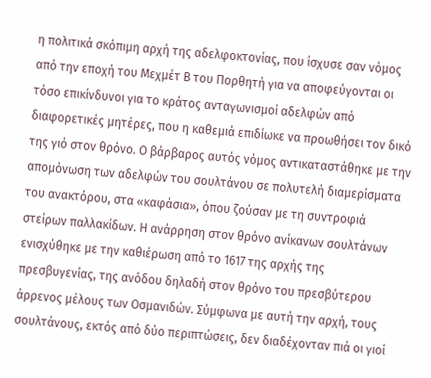η πολιτικά σκόπιμη αρχή της αδελφοκτονίας, που ίσχυσε σαν νόμος από την εποχή του Μεχμέτ Β του Πορθητή για να αποφεύγονται οι τόσο επικίνδυνοι για το κράτος ανταγωνισμοί αδελφών από διαφορετικές μητέρες, που η καθεμιά επιδίωκε να προωθήσει τον δικό της γιό στον θρόνο. Ο βάρβαρος αυτός νόμος αντικαταστάθηκε με την απομόνωση των αδελφών του σουλτάνου σε πολυτελή διαμερίσματα του ανακτόρου, στα «καφάσια», όπου ζούσαν με τη συντροφιά στείρων παλλακίδων. Η ανάρρηση στον θρόνο ανίκανων σουλτάνων ενισχύθηκε με την καθιέρωση από το 1617 της αρχής της πρεσβυγενίας, της ανόδου δηλαδή στον θρόνο του πρεσβύτερου άρρενος μέλους των Οσμανιδών. Σύμφωνα με αυτή την αρχή, τους σουλτάνους, εκτός από δύο περιπτώσεις, δεν διαδέχονταν πιά οι γιοί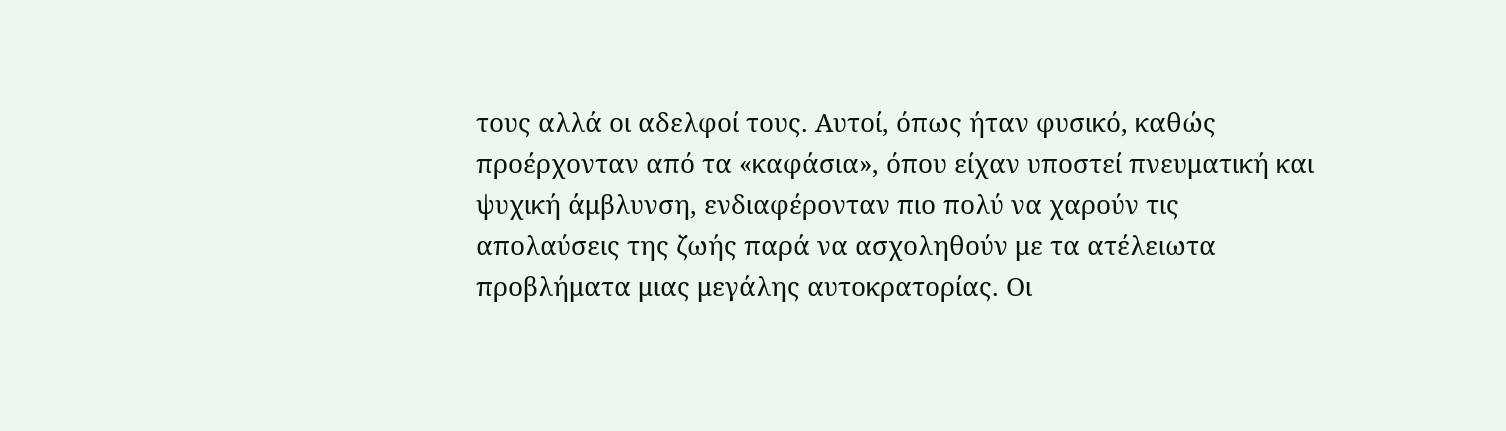τους αλλά οι αδελφοί τους. Αυτοί, όπως ήταν φυσικό, καθώς προέρχονταν από τα «καφάσια», όπου είχαν υποστεί πνευματική και ψυχική άμβλυνση, ενδιαφέρονταν πιο πολύ να χαρούν τις απολαύσεις της ζωής παρά να ασχοληθούν με τα ατέλειωτα προβλήματα μιας μεγάλης αυτοκρατορίας. Οι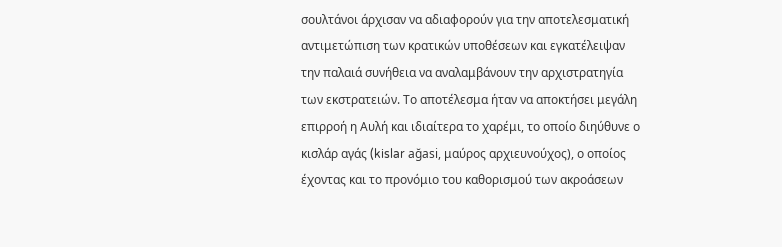σουλτάνοι άρχισαν να αδιαφορούν για την αποτελεσματική αντιμετώπιση των κρατικών υποθέσεων και εγκατέλειψαν την παλαιά συνήθεια να αναλαμβάνουν την αρχιστρατηγία των εκστρατειών. Το αποτέλεσμα ήταν να αποκτήσει μεγάλη επιρροή η Αυλή και ιδιαίτερα το χαρέμι, το οποίο διηύθυνε ο κισλάρ αγάς (kislar ağasi, μαύρος αρχιευνούχος), ο οποίος έχοντας και το προνόμιο του καθορισμού των ακροάσεων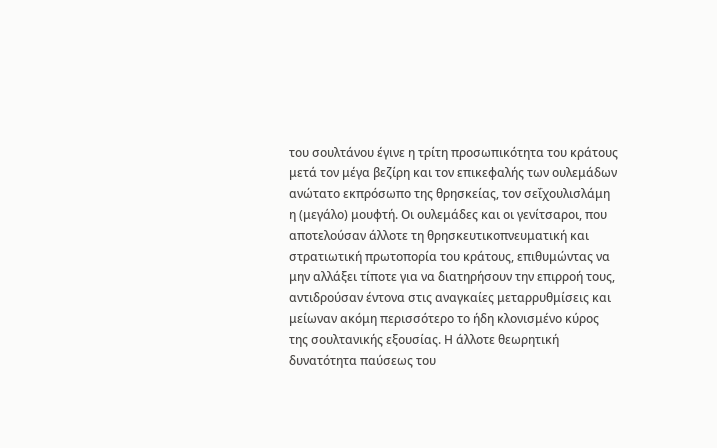του σουλτάνου έγινε η τρίτη προσωπικότητα του κράτους μετά τον μέγα βεζίρη και τον επικεφαλής των ουλεμάδων ανώτατο εκπρόσωπο της θρησκείας, τον σεΐχουλισλάμη η (μεγάλο) μουφτή. Οι ουλεμάδες και οι γενίτσαροι, που αποτελούσαν άλλοτε τη θρησκευτικοπνευματική και στρατιωτική πρωτοπορία του κράτους, επιθυμώντας να μην αλλάξει τίποτε για να διατηρήσουν την επιρροή τους, αντιδρούσαν έντονα στις αναγκαίες μεταρρυθμίσεις και μείωναν ακόμη περισσότερο το ήδη κλονισμένο κύρος της σουλτανικής εξουσίας. Η άλλοτε θεωρητική δυνατότητα παύσεως του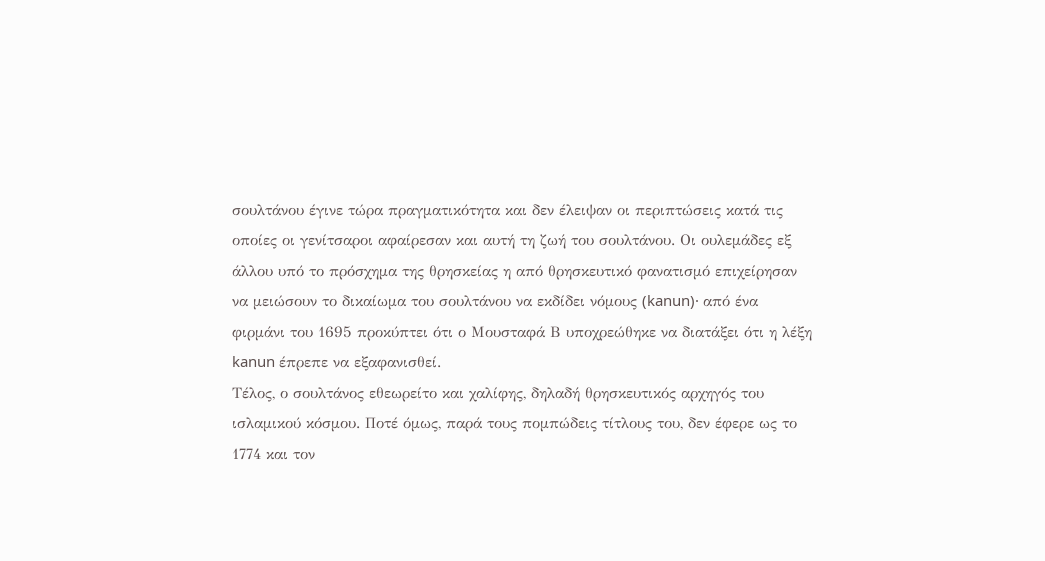σουλτάνου έγινε τώρα πραγματικότητα και δεν έλειψαν οι περιπτώσεις κατά τις οποίες οι γενίτσαροι αφαίρεσαν και αυτή τη ζωή του σουλτάνου. Οι ουλεμάδες εξ άλλου υπό το πρόσχημα της θρησκείας η από θρησκευτικό φανατισμό επιχείρησαν να μειώσουν το δικαίωμα του σουλτάνου να εκδίδει νόμους (kanun)· από ένα φιρμάνι του 1695 προκύπτει ότι ο Μουσταφά Β υποχρεώθηκε να διατάξει ότι η λέξη kanun έπρεπε να εξαφανισθεί.
Τέλος, ο σουλτάνος εθεωρείτο και χαλίφης, δηλαδή θρησκευτικός αρχηγός του ισλαμικού κόσμου. Ποτέ όμως, παρά τους πομπώδεις τίτλους του, δεν έφερε ως το 1774 και τον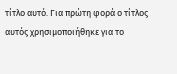τίτλο αυτό. Για πρώτη φορά ο τίτλος αυτός χρησιμοποιήθηκε για το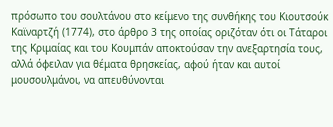πρόσωπο του σουλτάνου στο κείμενο της συνθήκης του Κιουτσούκ Καϊναρτζή (1774), στο άρθρο 3 της οποίας οριζόταν ότι οι Τάταροι της Κριμαίας και του Κουμπάν αποκτούσαν την ανεξαρτησία τους, αλλά όφειλαν για θέματα θρησκείας, αφού ήταν και αυτοί μουσουλμάνοι, να απευθύνονται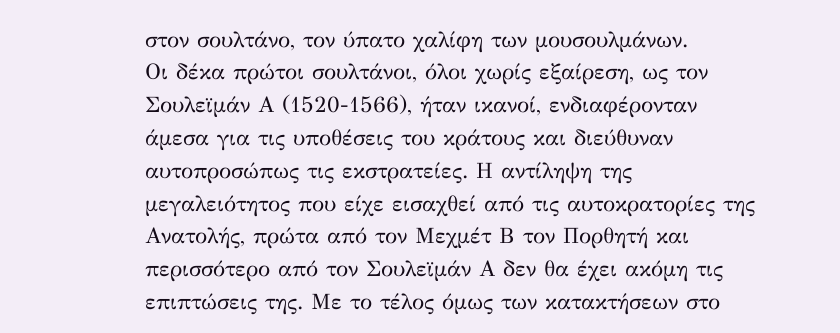στον σουλτάνο, τον ύπατο χαλίφη των μουσουλμάνων.
Οι δέκα πρώτοι σουλτάνοι, όλοι χωρίς εξαίρεση, ως τον Σουλεϊμάν Α (1520-1566), ήταν ικανοί, ενδιαφέρονταν άμεσα για τις υποθέσεις του κράτους και διεύθυναν αυτοπροσώπως τις εκστρατείες. Η αντίληψη της μεγαλειότητος που είχε εισαχθεί από τις αυτοκρατορίες της Ανατολής, πρώτα από τον Μεχμέτ Β τον Πορθητή και περισσότερο από τον Σουλεϊμάν Α δεν θα έχει ακόμη τις επιπτώσεις της. Με το τέλος όμως των κατακτήσεων στο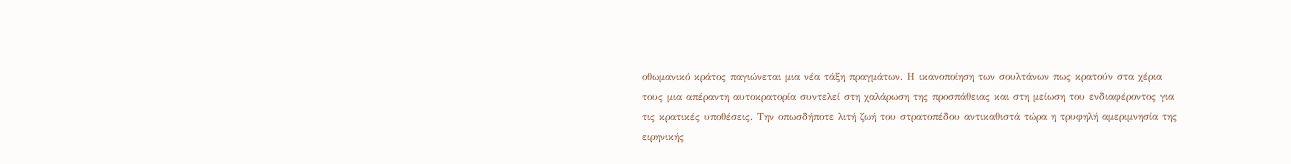οθωμανικό κράτος παγιώνεται μια νέα τάξη πραγμάτων. Η ικανοποίηση των σουλτάνων πως κρατούν στα χέρια τους μια απέραντη αυτοκρατορία συντελεί στη χαλάρωση της προσπάθειας και στη μείωση του ενδιαφέροντος για τις κρατικές υποθέσεις. Την οπωσδήποτε λιτή ζωή του στρατοπέδου αντικαθιστά τώρα η τρυφηλή αμεριμνησία της ειρηνικής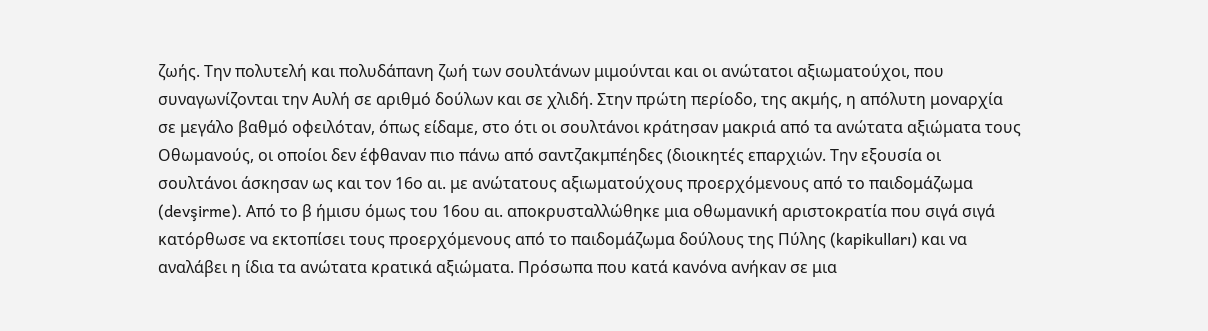ζωής. Την πολυτελή και πολυδάπανη ζωή των σουλτάνων μιμούνται και οι ανώτατοι αξιωματούχοι, που συναγωνίζονται την Αυλή σε αριθμό δούλων και σε χλιδή. Στην πρώτη περίοδο, της ακμής, η απόλυτη μοναρχία σε μεγάλο βαθμό οφειλόταν, όπως είδαμε, στο ότι οι σουλτάνοι κράτησαν μακριά από τα ανώτατα αξιώματα τους Οθωμανούς, οι οποίοι δεν έφθαναν πιο πάνω από σαντζακμπέηδες (διοικητές επαρχιών. Την εξουσία οι σουλτάνοι άσκησαν ως και τον 16ο αι. με ανώτατους αξιωματούχους προερχόμενους από το παιδομάζωμα (devşirme). Από το β ήμισυ όμως του 16ου αι. αποκρυσταλλώθηκε μια οθωμανική αριστοκρατία που σιγά σιγά κατόρθωσε να εκτοπίσει τους προερχόμενους από το παιδομάζωμα δούλους της Πύλης (kapikulları) και να αναλάβει η ίδια τα ανώτατα κρατικά αξιώματα. Πρόσωπα που κατά κανόνα ανήκαν σε μια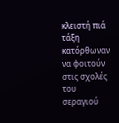κλειστή πιά τάξη κατόρθωναν να φοιτούν στις σχολές του σεραγιού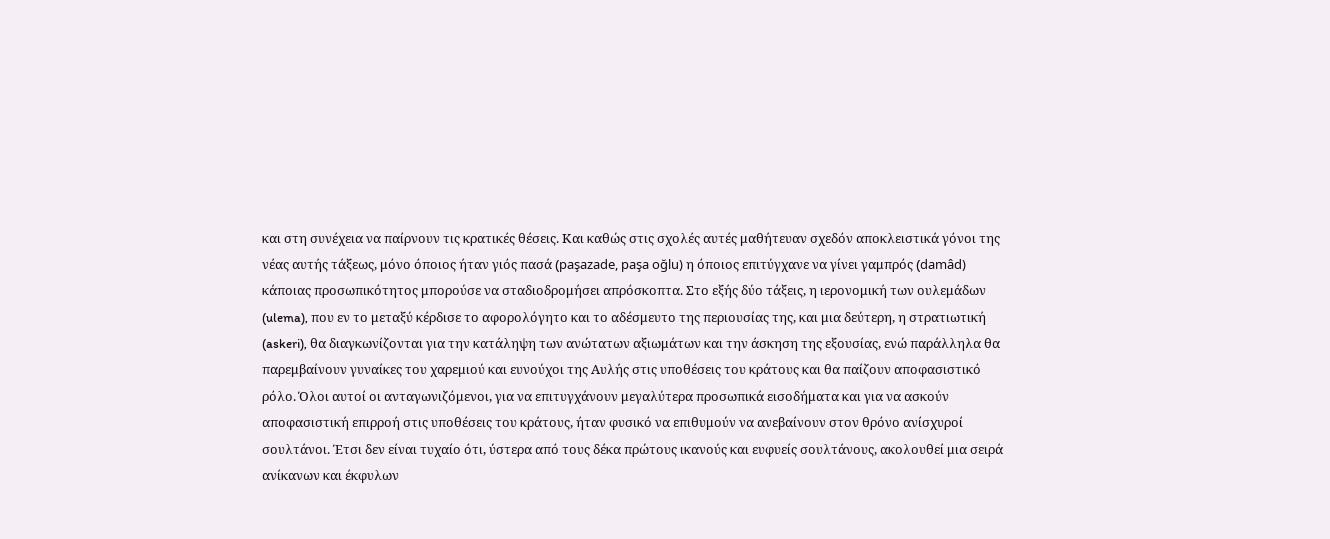και στη συνέχεια να παίρνουν τις κρατικές θέσεις. Και καθώς στις σχολές αυτές μαθήτευαν σχεδόν αποκλειστικά γόνοι της νέας αυτής τάξεως, μόνο όποιος ήταν γιός πασά (paşazade, paşa oğlu) η όποιος επιτύγχανε να γίνει γαμπρός (damâd) κάποιας προσωπικότητος μπορούσε να σταδιοδρομήσει απρόσκοπτα. Στο εξής δύο τάξεις, η ιερονομική των ουλεμάδων (ulema), που εν το μεταξύ κέρδισε το αφορολόγητο και το αδέσμευτο της περιουσίας της, και μια δεύτερη, η στρατιωτική (askeri), θα διαγκωνίζονται για την κατάληψη των ανώτατων αξιωμάτων και την άσκηση της εξουσίας, ενώ παράλληλα θα παρεμβαίνουν γυναίκες του χαρεμιού και ευνούχοι της Αυλής στις υποθέσεις του κράτους και θα παίζουν αποφασιστικό ρόλο. Όλοι αυτοί οι ανταγωνιζόμενοι, για να επιτυγχάνουν μεγαλύτερα προσωπικά εισοδήματα και για να ασκούν αποφασιστική επιρροή στις υποθέσεις του κράτους, ήταν φυσικό να επιθυμούν να ανεβαίνουν στον θρόνο ανίσχυροί σουλτάνοι. Έτσι δεν είναι τυχαίο ότι, ύστερα από τους δέκα πρώτους ικανούς και ευφυείς σουλτάνους, ακολουθεί μια σειρά ανίκανων και έκφυλων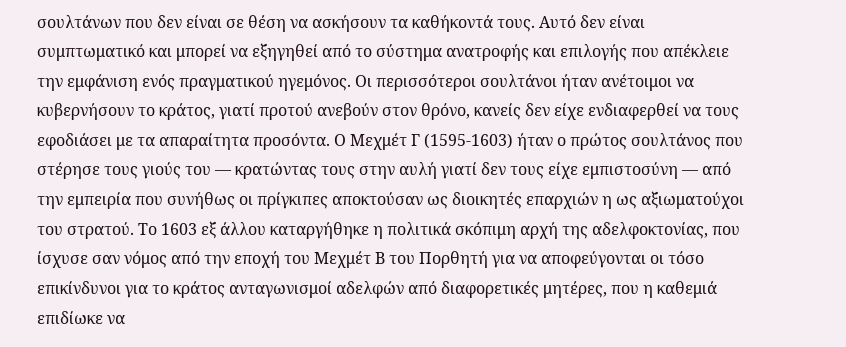σουλτάνων που δεν είναι σε θέση να ασκήσουν τα καθήκοντά τους. Αυτό δεν είναι συμπτωματικό και μπορεί να εξηγηθεί από το σύστημα ανατροφής και επιλογής που απέκλειε την εμφάνιση ενός πραγματικού ηγεμόνος. Οι περισσότεροι σουλτάνοι ήταν ανέτοιμοι να κυβερνήσουν το κράτος, γιατί προτού ανεβούν στον θρόνο, κανείς δεν είχε ενδιαφερθεί να τους εφοδιάσει με τα απαραίτητα προσόντα. Ο Μεχμέτ Γ (1595-1603) ήταν ο πρώτος σουλτάνος που στέρησε τους γιούς του — κρατώντας τους στην αυλή γιατί δεν τους είχε εμπιστοσύνη — από την εμπειρία που συνήθως οι πρίγκιπες αποκτούσαν ως διοικητές επαρχιών η ως αξιωματούχοι του στρατού. Το 1603 εξ άλλου καταργήθηκε η πολιτικά σκόπιμη αρχή της αδελφοκτονίας, που ίσχυσε σαν νόμος από την εποχή του Μεχμέτ Β του Πορθητή για να αποφεύγονται οι τόσο επικίνδυνοι για το κράτος ανταγωνισμοί αδελφών από διαφορετικές μητέρες, που η καθεμιά επιδίωκε να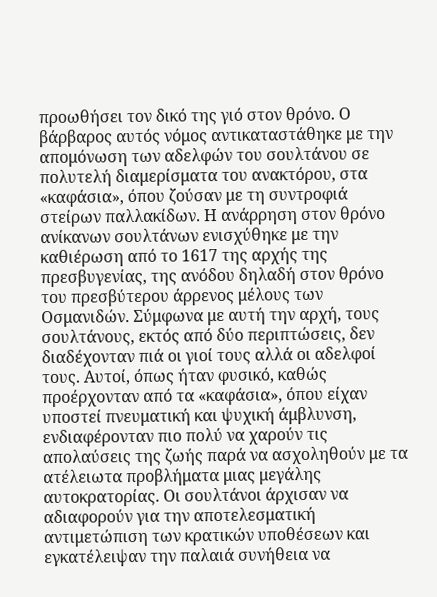προωθήσει τον δικό της γιό στον θρόνο. Ο βάρβαρος αυτός νόμος αντικαταστάθηκε με την απομόνωση των αδελφών του σουλτάνου σε πολυτελή διαμερίσματα του ανακτόρου, στα «καφάσια», όπου ζούσαν με τη συντροφιά στείρων παλλακίδων. Η ανάρρηση στον θρόνο ανίκανων σουλτάνων ενισχύθηκε με την καθιέρωση από το 1617 της αρχής της πρεσβυγενίας, της ανόδου δηλαδή στον θρόνο του πρεσβύτερου άρρενος μέλους των Οσμανιδών. Σύμφωνα με αυτή την αρχή, τους σουλτάνους, εκτός από δύο περιπτώσεις, δεν διαδέχονταν πιά οι γιοί τους αλλά οι αδελφοί τους. Αυτοί, όπως ήταν φυσικό, καθώς προέρχονταν από τα «καφάσια», όπου είχαν υποστεί πνευματική και ψυχική άμβλυνση, ενδιαφέρονταν πιο πολύ να χαρούν τις απολαύσεις της ζωής παρά να ασχοληθούν με τα ατέλειωτα προβλήματα μιας μεγάλης αυτοκρατορίας. Οι σουλτάνοι άρχισαν να αδιαφορούν για την αποτελεσματική αντιμετώπιση των κρατικών υποθέσεων και εγκατέλειψαν την παλαιά συνήθεια να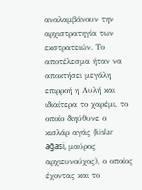αναλαμβάνουν την αρχιστρατηγία των εκστρατειών. Το αποτέλεσμα ήταν να αποκτήσει μεγάλη επιρροή η Αυλή και ιδιαίτερα το χαρέμι, το οποίο διηύθυνε ο κισλάρ αγάς (kislar ağasi, μαύρος αρχιευνούχος), ο οποίος έχοντας και το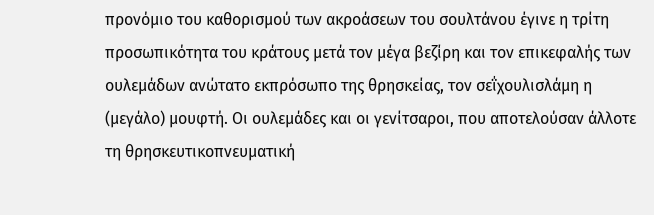προνόμιο του καθορισμού των ακροάσεων του σουλτάνου έγινε η τρίτη προσωπικότητα του κράτους μετά τον μέγα βεζίρη και τον επικεφαλής των ουλεμάδων ανώτατο εκπρόσωπο της θρησκείας, τον σεΐχουλισλάμη η (μεγάλο) μουφτή. Οι ουλεμάδες και οι γενίτσαροι, που αποτελούσαν άλλοτε τη θρησκευτικοπνευματική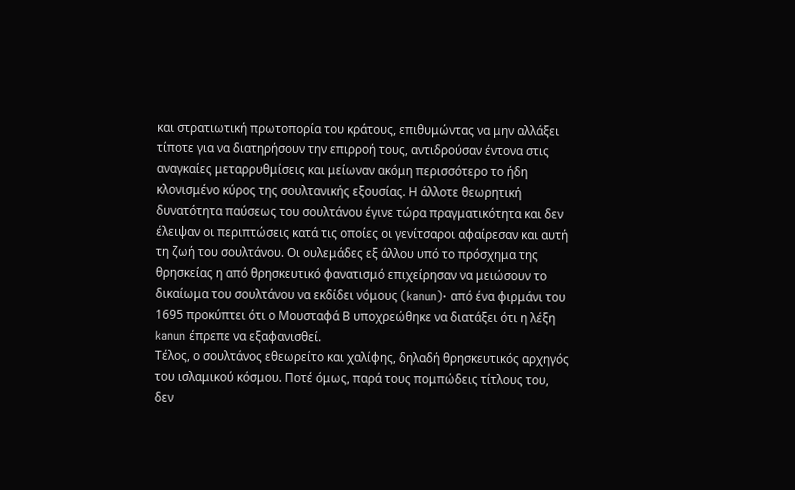και στρατιωτική πρωτοπορία του κράτους, επιθυμώντας να μην αλλάξει τίποτε για να διατηρήσουν την επιρροή τους, αντιδρούσαν έντονα στις αναγκαίες μεταρρυθμίσεις και μείωναν ακόμη περισσότερο το ήδη κλονισμένο κύρος της σουλτανικής εξουσίας. Η άλλοτε θεωρητική δυνατότητα παύσεως του σουλτάνου έγινε τώρα πραγματικότητα και δεν έλειψαν οι περιπτώσεις κατά τις οποίες οι γενίτσαροι αφαίρεσαν και αυτή τη ζωή του σουλτάνου. Οι ουλεμάδες εξ άλλου υπό το πρόσχημα της θρησκείας η από θρησκευτικό φανατισμό επιχείρησαν να μειώσουν το δικαίωμα του σουλτάνου να εκδίδει νόμους (kanun)· από ένα φιρμάνι του 1695 προκύπτει ότι ο Μουσταφά Β υποχρεώθηκε να διατάξει ότι η λέξη kanun έπρεπε να εξαφανισθεί.
Τέλος, ο σουλτάνος εθεωρείτο και χαλίφης, δηλαδή θρησκευτικός αρχηγός του ισλαμικού κόσμου. Ποτέ όμως, παρά τους πομπώδεις τίτλους του, δεν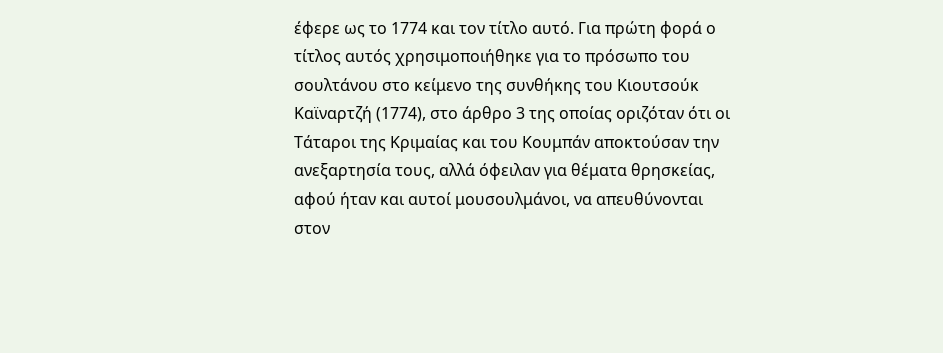έφερε ως το 1774 και τον τίτλο αυτό. Για πρώτη φορά ο τίτλος αυτός χρησιμοποιήθηκε για το πρόσωπο του σουλτάνου στο κείμενο της συνθήκης του Κιουτσούκ Καϊναρτζή (1774), στο άρθρο 3 της οποίας οριζόταν ότι οι Τάταροι της Κριμαίας και του Κουμπάν αποκτούσαν την ανεξαρτησία τους, αλλά όφειλαν για θέματα θρησκείας, αφού ήταν και αυτοί μουσουλμάνοι, να απευθύνονται στον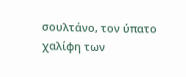σουλτάνο, τον ύπατο χαλίφη των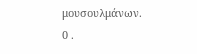μουσουλμάνων.
0 .